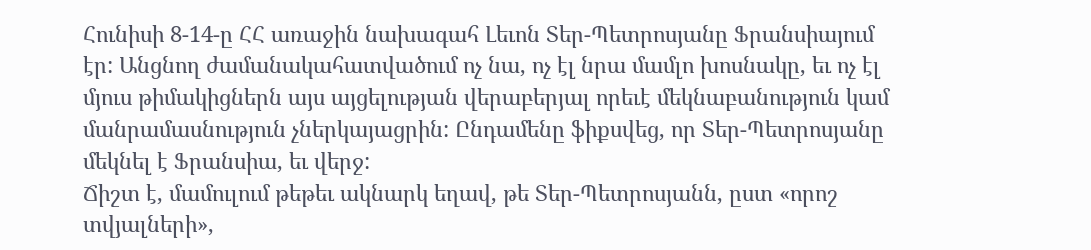Հունիսի 8-14-ը ՀՀ առաջին նախագահ Լեւոն Տեր-Պետրոսյանը Ֆրանսիայում էր: Անցնող ժամանակահատվածում ոչ նա, ոչ էլ նրա մամլո խոսնակը, եւ ոչ էլ մյուս թիմակիցներն այս այցելության վերաբերյալ որեւէ մեկնաբանություն կամ մանրամասնություն չներկայացրին: Ընդամենը ֆիքսվեց, որ Տեր-Պետրոսյանը մեկնել է Ֆրանսիա, եւ վերջ:
Ճիշտ է, մամուլում թեթեւ ակնարկ եղավ, թե Տեր-Պետրոսյանն, ըստ «որոշ տվյալների»,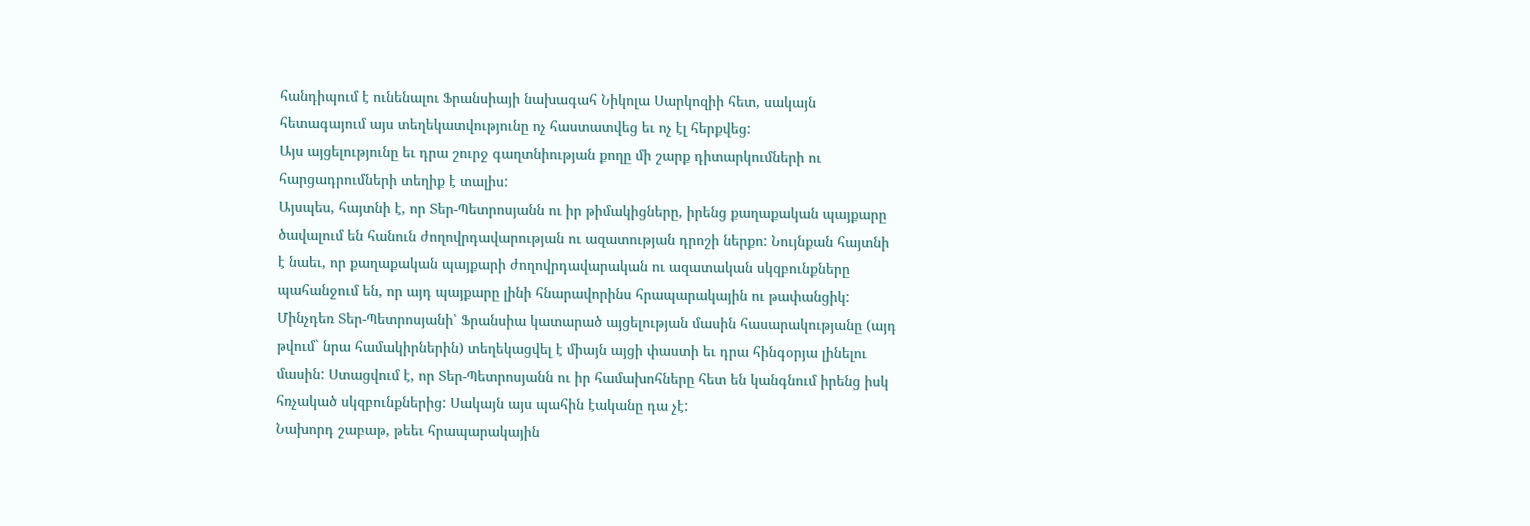հանդիպում է ունենալու Ֆրանսիայի նախագահ Նիկոլա Սարկոզիի հետ, սակայն հետագայում այս տեղեկատվությունը ոչ հաստատվեց եւ ոչ էլ հերքվեց:
Այս այցելությունը եւ դրա շուրջ գաղտնիության քողը մի շարք դիտարկումների ու հարցադրումների տեղիք է տալիս:
Այսպես, հայտնի է, որ Տեր-Պետրոսյանն ու իր թիմակիցները, իրենց քաղաքական պայքարը ծավալում են հանուն ժողովրդավարության ու ազատության դրոշի ներքո: Նույնքան հայտնի է նաեւ, որ քաղաքական պայքարի ժողովրդավարական ու ազատական սկզբունքները պահանջում են, որ այդ պայքարը լինի հնարավորինս հրապարակային ու թափանցիկ: Մինչդեռ Տեր-Պետրոսյանի՝ Ֆրանսիա կատարած այցելության մասին հասարակությանը (այդ թվում` նրա համակիրներին) տեղեկացվել է միայն այցի փաստի եւ դրա հինգօրյա լինելու մասին: Ստացվում է, որ Տեր-Պետրոսյանն ու իր համախոհները հետ են կանգնում իրենց իսկ հռչակած սկզբունքներից: Սակայն այս պահին էականը դա չէ:
Նախորդ շաբաթ, թեեւ հրապարակային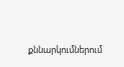քննարկումներում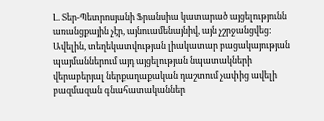Լ. Տեր-Պետրոսյանի Ֆրանսիա կատարած այցելությունն առանցքային չէր, այնուամենայնիվ, այն չշրջանցվեց: Ավելին, տեղեկատվության լիակատար բացակայության պայմաններում այդ այցելության նպատակների վերաբերյալ ներքաղաքական դաշտում չափից ավելի բազմազան գնահատականներ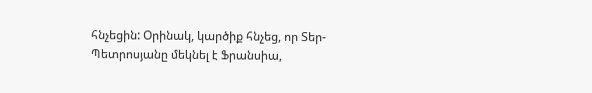հնչեցին: Օրինակ, կարծիք հնչեց, որ Տեր-Պետրոսյանը մեկնել է Ֆրանսիա,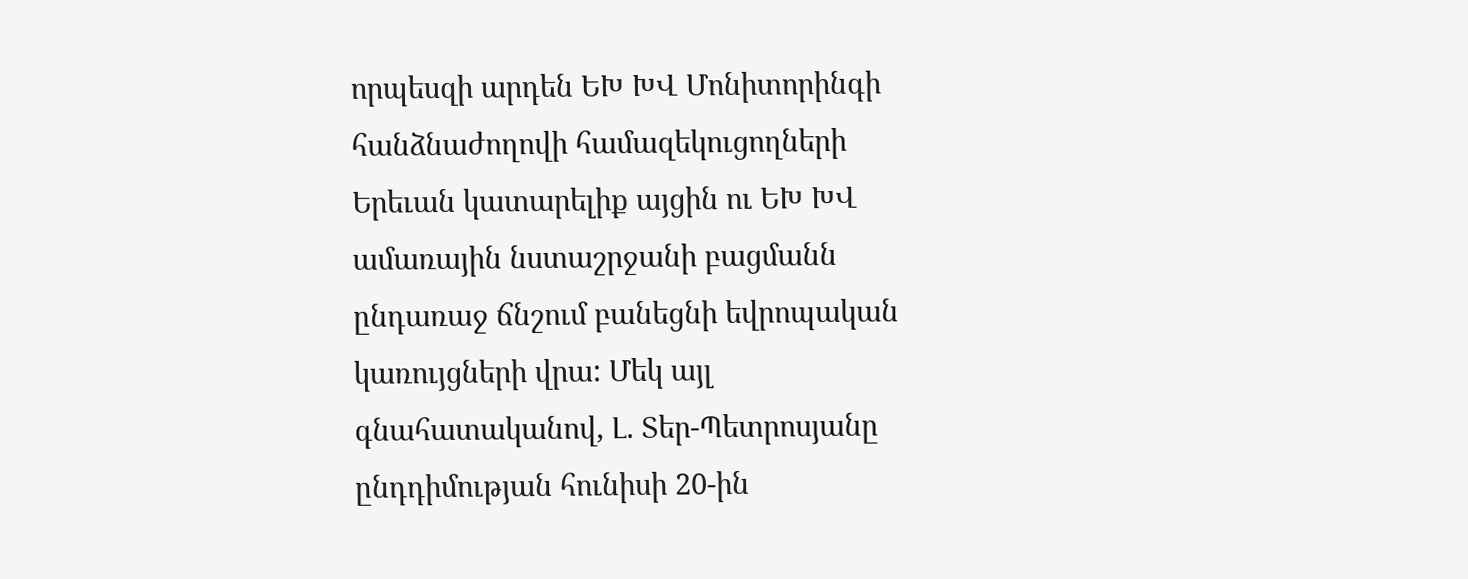որպեսզի արդեն ԵԽ ԽՎ Մոնիտորինգի հանձնաժողովի համազեկուցողների Երեւան կատարելիք այցին ու ԵԽ ԽՎ ամառային նստաշրջանի բացմանն ընդառաջ ճնշում բանեցնի եվրոպական կառույցների վրա: Մեկ այլ գնահատականով, Լ. Տեր-Պետրոսյանը ընդդիմության հունիսի 20-ին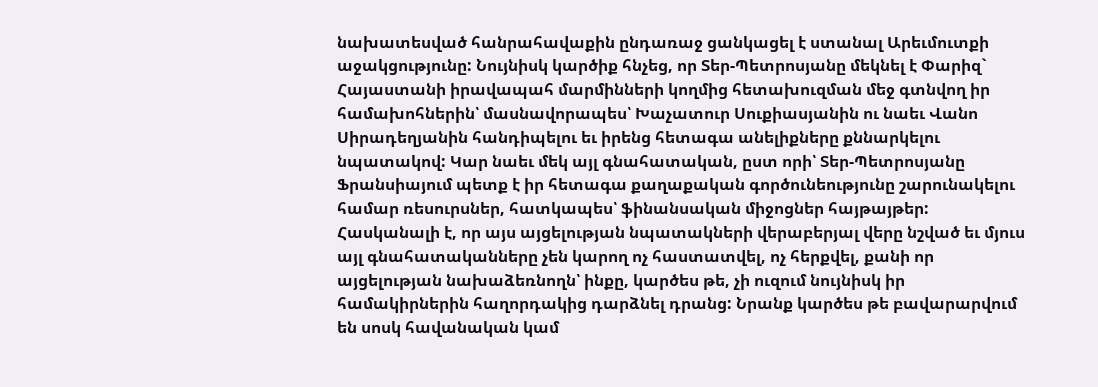նախատեսված հանրահավաքին ընդառաջ ցանկացել է ստանալ Արեւմուտքի աջակցությունը: Նույնիսկ կարծիք հնչեց, որ Տեր-Պետրոսյանը մեկնել է Փարիզ` Հայաստանի իրավապահ մարմինների կողմից հետախուզման մեջ գտնվող իր համախոհներին՝ մասնավորապես՝ Խաչատուր Սուքիասյանին ու նաեւ Վանո Սիրադեղյանին հանդիպելու եւ իրենց հետագա անելիքները քննարկելու նպատակով: Կար նաեւ մեկ այլ գնահատական, ըստ որի՝ Տեր-Պետրոսյանը Ֆրանսիայում պետք է իր հետագա քաղաքական գործունեությունը շարունակելու համար ռեսուրսներ, հատկապես՝ ֆինանսական միջոցներ հայթայթեր:
Հասկանալի է, որ այս այցելության նպատակների վերաբերյալ վերը նշված եւ մյուս այլ գնահատականները չեն կարող ոչ հաստատվել, ոչ հերքվել, քանի որ այցելության նախաձեռնողն՝ ինքը, կարծես թե, չի ուզում նույնիսկ իր համակիրներին հաղորդակից դարձնել դրանց: Նրանք կարծես թե բավարարվում են սոսկ հավանական կամ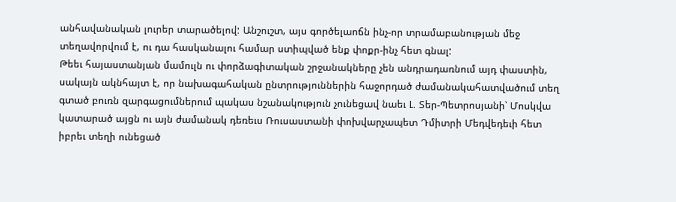անհավանական լուրեր տարածելով: Անշուշտ, այս գործելաոճն ինչ-որ տրամաբանության մեջ տեղավորվում է, ու դա հասկանալու համար ստիպված ենք փոքր-ինչ հետ գնալ:
Թեեւ հայաստանյան մամուլն ու փորձագիտական շրջանակները չեն անդրադառնում այդ փաստին, սակայն ակնհայտ է, որ նախագահական ընտրություններին հաջորդած ժամանակահատվածում տեղ գտած բուռն զարգացումներում պակաս նշանակություն չունեցավ նաեւ Լ. Տեր-Պետրոսյանի՝ Մոսկվա կատարած այցն ու այն ժամանակ դեռեւս Ռուսաստանի փոխվարչապետ Դմիտրի Մեդվեդեւի հետ իբրեւ տեղի ունեցած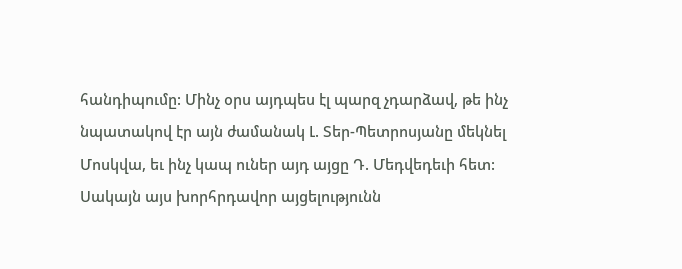հանդիպումը: Մինչ օրս այդպես էլ պարզ չդարձավ, թե ինչ նպատակով էր այն ժամանակ Լ. Տեր-Պետրոսյանը մեկնել Մոսկվա, եւ ինչ կապ ուներ այդ այցը Դ. Մեդվեդեւի հետ: Սակայն այս խորհրդավոր այցելությունն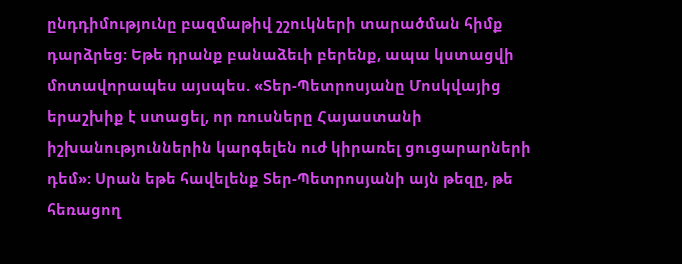ընդդիմությունը բազմաթիվ շշուկների տարածման հիմք դարձրեց: Եթե դրանք բանաձեւի բերենք, ապա կստացվի մոտավորապես այսպես. «Տեր-Պետրոսյանը Մոսկվայից երաշխիք է ստացել, որ ռուսները Հայաստանի իշխանություններին կարգելեն ուժ կիրառել ցուցարարների դեմ»: Սրան եթե հավելենք Տեր-Պետրոսյանի այն թեզը, թե հեռացող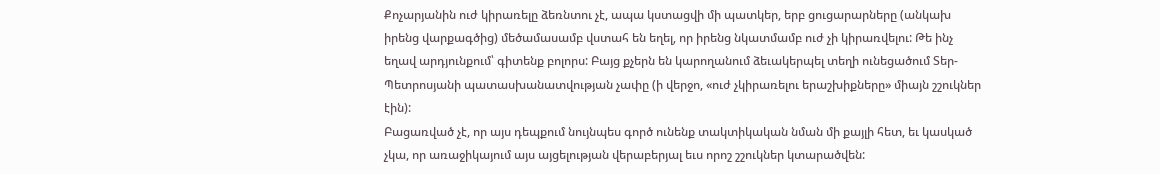Քոչարյանին ուժ կիրառելը ձեռնտու չէ, ապա կստացվի մի պատկեր, երբ ցուցարարները (անկախ իրենց վարքագծից) մեծամասամբ վստահ են եղել, որ իրենց նկատմամբ ուժ չի կիրառվելու: Թե ինչ եղավ արդյունքում՝ գիտենք բոլորս: Բայց քչերն են կարողանում ձեւակերպել տեղի ունեցածում Տեր-Պետրոսյանի պատասխանատվության չափը (ի վերջո, «ուժ չկիրառելու երաշխիքները» միայն շշուկներ էին):
Բացառված չէ, որ այս դեպքում նույնպես գործ ունենք տակտիկական նման մի քայլի հետ, եւ կասկած չկա, որ առաջիկայում այս այցելության վերաբերյալ եւս որոշ շշուկներ կտարածվեն: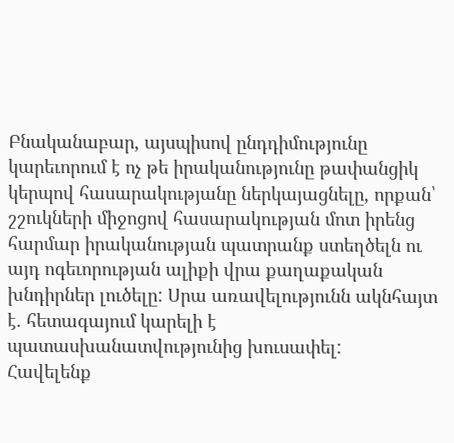Բնականաբար, այսպիսով ընդդիմությունը կարեւորում է ոչ թե իրականությունը թափանցիկ կերպով հասարակությանը ներկայացնելը, որքան՝ շշուկների միջոցով հասարակության մոտ իրենց հարմար իրականության պատրանք ստեղծելն ու այդ ոգեւորության ալիքի վրա քաղաքական խնդիրներ լուծելը: Սրա առավելությունն ակնհայտ է. հետագայում կարելի է պատասխանատվությունից խուսափել:
Հավելենք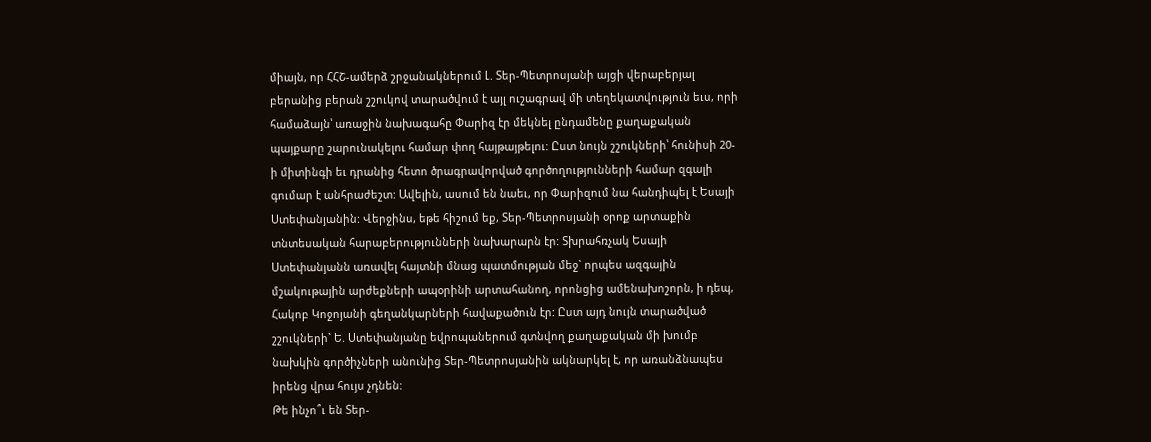միայն, որ ՀՀՇ-ամերձ շրջանակներում Լ. Տեր-Պետրոսյանի այցի վերաբերյալ բերանից բերան շշուկով տարածվում է այլ ուշագրավ մի տեղեկատվություն եւս, որի համաձայն՝ առաջին նախագահը Փարիզ էր մեկնել ընդամենը քաղաքական պայքարը շարունակելու համար փող հայթայթելու: Ըստ նույն շշուկների՝ հունիսի 20-ի միտինգի եւ դրանից հետո ծրագրավորված գործողությունների համար զգալի գումար է անհրաժեշտ: Ավելին, ասում են նաեւ, որ Փարիզում նա հանդիպել է Եսայի Ստեփանյանին: Վերջինս, եթե հիշում եք, Տեր-Պետրոսյանի օրոք արտաքին տնտեսական հարաբերությունների նախարարն էր: Տխրահռչակ Եսայի Ստեփանյանն առավել հայտնի մնաց պատմության մեջ` որպես ազգային մշակութային արժեքների ապօրինի արտահանող, որոնցից ամենախոշորն, ի դեպ, Հակոբ Կոջոյանի գեղանկարների հավաքածուն էր: Ըստ այդ նույն տարածված շշուկների` Ե. Ստեփանյանը եվրոպաներում գտնվող քաղաքական մի խումբ նախկին գործիչների անունից Տեր-Պետրոսյանին ակնարկել է, որ առանձնապես իրենց վրա հույս չդնեն:
Թե ինչո՞ւ են Տեր-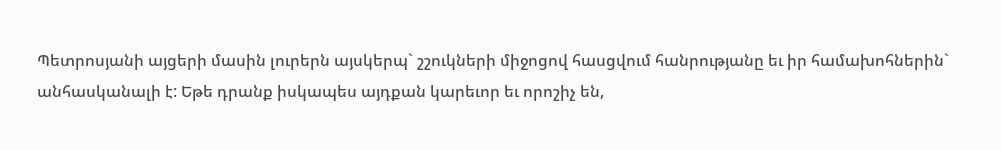Պետրոսյանի այցերի մասին լուրերն այսկերպ` շշուկների միջոցով հասցվում հանրությանը եւ իր համախոհներին` անհասկանալի է: Եթե դրանք իսկապես այդքան կարեւոր եւ որոշիչ են,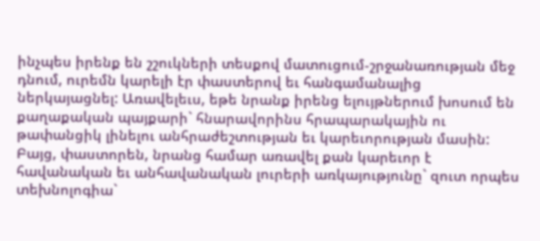ինչպես իրենք են շշուկների տեսքով մատուցում-շրջանառության մեջ դնում, ուրեմն կարելի էր փաստերով եւ հանգամանալից ներկայացնել: Առավելեւս, եթե նրանք իրենց ելույթներում խոսում են քաղաքական պայքարի` հնարավորինս հրապարակային ու թափանցիկ լինելու անհրաժեշտության եւ կարեւորության մասին: Բայց, փաստորեն, նրանց համար առավել քան կարեւոր է հավանական եւ անհավանական լուրերի առկայությունը` զուտ որպես տեխնոլոգիա`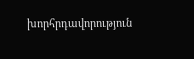խորհրդավորություն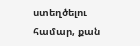ստեղծելու համար, քան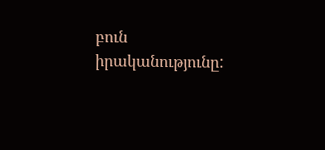բուն իրականությունը: